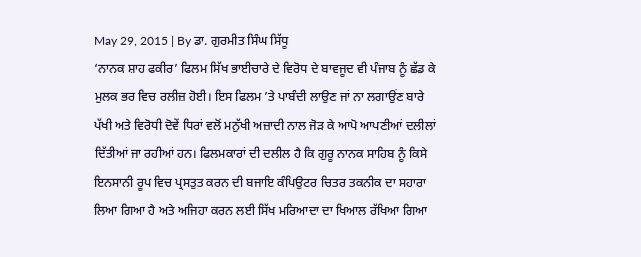May 29, 2015 | By ਡਾ. ਗੁਰਮੀਤ ਸਿੰਘ ਸਿੱਧੂ
‘ਨਾਨਕ ਸ਼ਾਹ ਫਕੀਰ’ ਫਿਲਮ ਸਿੱਖ ਭਾਈਚਾਰੇ ਦੇ ਵਿਰੋਧ ਦੇ ਬਾਵਜੂਦ ਵੀ ਪੰਜਾਬ ਨੂੰ ਛੱਡ ਕੇ ਮੁਲਕ ਭਰ ਵਿਚ ਰਲੀਜ਼ ਹੋਈ। ਇਸ ਫਿਲਮ ’ਤੇ ਪਾਬੰਦੀ ਲਾਉਣ ਜਾਂ ਨਾ ਲਗਾਉਂਣ ਬਾਰੇ ਪੱਖੀ ਅਤੇ ਵਿਰੋਧੀ ਦੋਵੇਂ ਧਿਰਾਂ ਵਲੋਂ ਮਨੁੱਖੀ ਅਜ਼ਾਦੀ ਨਾਲ ਜੋੜ ਕੇ ਆਪੋ ਆਪਣੀਆਂ ਦਲੀਲਾਂ ਦਿੱਤੀਆਂ ਜਾ ਰਹੀਆਂ ਹਨ। ਫਿਲਮਕਾਰਾਂ ਦੀ ਦਲੀਲ ਹੈ ਕਿ ਗੁਰੂ ਨਾਨਕ ਸਾਹਿਬ ਨੂੰ ਕਿਸੇ ਇਨਸਾਨੀ ਰੂਪ ਵਿਚ ਪ੍ਰਸਤੁਤ ਕਰਨ ਦੀ ਬਜਾਇ ਕੰਪਿਉਟਰ ਚਿਤਰ ਤਕਨੀਕ ਦਾ ਸਹਾਰਾ ਲਿਆ ਗਿਆ ਹੈ ਅਤੇ ਅਜਿਹਾ ਕਰਨ ਲਈ ਸਿੱਖ ਮਰਿਆਦਾ ਦਾ ਖਿਆਲ ਰੱਖਿਆ ਗਿਆ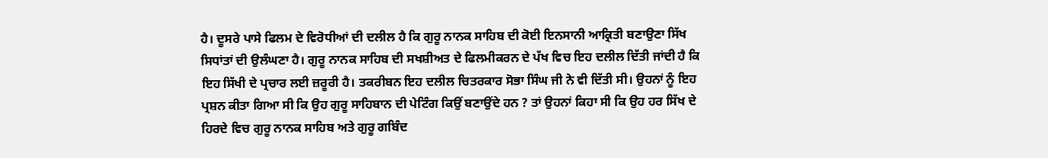ਹੈ। ਦੂਸਰੇ ਪਾਸੇ ਫਿਲਮ ਦੇ ਵਿਰੋਧੀਆਂ ਦੀ ਦਲੀਲ ਹੈ ਕਿ ਗੁਰੂ ਨਾਨਕ ਸਾਹਿਬ ਦੀ ਕੋਈ ਇਨਸਾਨੀ ਆਕ੍ਰਿਤੀ ਬਣਾਉਣਾ ਸਿੱਖ ਸਿਧਾਂਤਾਂ ਦੀ ਉਲੰਘਣਾ ਹੈ। ਗੁਰੂ ਨਾਨਕ ਸਾਹਿਬ ਦੀ ਸਖਸ਼ੀਅਤ ਦੇ ਫਿਲਮੀਕਰਨ ਦੇ ਪੱਖ ਵਿਚ ਇਹ ਦਲੀਲ ਦਿੱਤੀ ਜਾਂਦੀ ਹੈ ਕਿ ਇਹ ਸਿੱਖੀ ਦੇ ਪ੍ਰਚਾਰ ਲਈ ਜ਼ਰੂਰੀ ਹੈ। ਤਕਰੀਬਨ ਇਹ ਦਲੀਲ ਚਿਤਰਕਾਰ ਸੋਭਾ ਸਿੰਘ ਜੀ ਨੇ ਵੀ ਦਿੱਤੀ ਸੀ। ਉਹਨਾਂ ਨੂੰ ਇਹ ਪ੍ਰਸ਼ਨ ਕੀਤਾ ਗਿਆ ਸੀ ਕਿ ਉਹ ਗੁਰੂ ਸਾਹਿਬਾਨ ਦੀ ਪੇਟਿੰਗ ਕਿਉਂ ਬਣਾਉਂਦੇ ਹਨ ? ਤਾਂ ਉਹਨਾਂ ਕਿਹਾ ਸੀ ਕਿ ਉਹ ਹਰ ਸਿੱਖ ਦੇ ਹਿਰਦੇ ਵਿਚ ਗੁਰੂ ਨਾਨਕ ਸਾਹਿਬ ਅਤੇ ਗੁਰੂ ਗਬਿੰਦ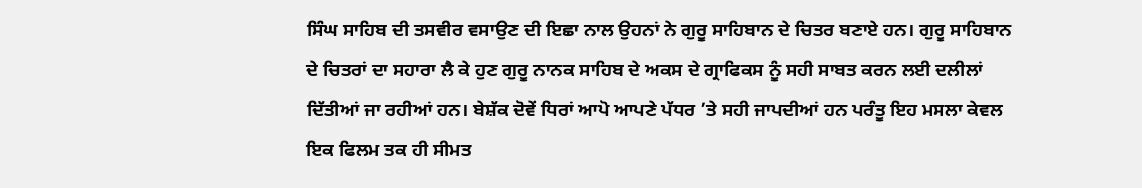ਸਿੰਘ ਸਾਹਿਬ ਦੀ ਤਸਵੀਰ ਵਸਾਉਣ ਦੀ ਇਛਾ ਨਾਲ ਉਹਨਾਂ ਨੇ ਗੁਰੂ ਸਾਹਿਬਾਨ ਦੇ ਚਿਤਰ ਬਣਾਏ ਹਨ। ਗੁਰੂ ਸਾਹਿਬਾਨ ਦੇ ਚਿਤਰਾਂ ਦਾ ਸਹਾਰਾ ਲੈ ਕੇ ਹੁਣ ਗੁਰੂ ਨਾਨਕ ਸਾਹਿਬ ਦੇ ਅਕਸ ਦੇ ਗ੍ਰਾਫਿਕਸ ਨੂੰ ਸਹੀ ਸਾਬਤ ਕਰਨ ਲਈ ਦਲੀਲਾਂ ਦਿੱਤੀਆਂ ਜਾ ਰਹੀਆਂ ਹਨ। ਬੇਸ਼ੱਕ ਦੋਵੇਂ ਧਿਰਾਂ ਆਪੋ ਆਪਣੇ ਪੱਧਰ ’ਤੇ ਸਹੀ ਜਾਪਦੀਆਂ ਹਨ ਪਰੰਤੂ ਇਹ ਮਸਲਾ ਕੇਵਲ ਇਕ ਫਿਲਮ ਤਕ ਹੀ ਸੀਮਤ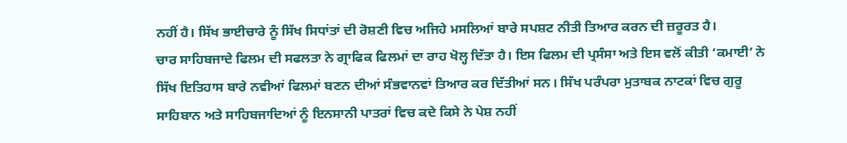ਨਹੀਂ ਹੈ। ਸਿੱਖ ਭਾਈਚਾਰੇ ਨੂੰ ਸਿੱਖ ਸਿਧਾਂਤਾਂ ਦੀ ਰੋਸ਼ਣੀ ਵਿਚ ਅਜਿਹੇ ਮਸਲਿਆਂ ਬਾਰੇ ਸਪਸ਼ਟ ਨੀਤੀ ਤਿਆਰ ਕਰਨ ਦੀ ਜ਼ਰੂਰਤ ਹੈ।
ਚਾਰ ਸਾਹਿਬਜਾਦੇ ਫਿਲਮ ਦੀ ਸਫਲਤਾ ਨੇ ਗ੍ਰਾਫਿਕ ਫਿਲਮਾਂ ਦਾ ਰਾਹ ਖੋਲ੍ਹ ਦਿੱਤਾ ਹੈ। ਇਸ ਫਿਲਮ ਦੀ ਪ੍ਰਸੰਸਾ ਅਤੇ ਇਸ ਵਲੋਂ ਕੀਤੀ ‘ਕਮਾਈ’ ਨੇ ਸਿੱਖ ਇਤਿਹਾਸ ਬਾਰੇ ਨਵੀਆਂ ਫਿਲਮਾਂ ਬਣਨ ਦੀਆਂ ਸੰਭਵਾਨਵਾਂ ਤਿਆਰ ਕਰ ਦਿੱਤੀਆਂ ਸਨ। ਸਿੱਖ ਪਰੰਪਰਾ ਮੁਤਾਬਕ ਨਾਟਕਾਂ ਵਿਚ ਗੁਰੂ ਸਾਹਿਬਾਨ ਅਤੇ ਸਾਹਿਬਜਾਦਿਆਂ ਨੂੰ ਇਨਸਾਨੀ ਪਾਤਰਾਂ ਵਿਚ ਕਦੇ ਕਿਸੇ ਨੇ ਪੇਸ਼ ਨਹੀਂ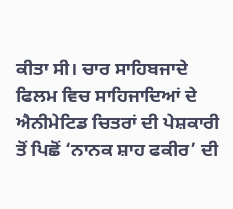ਕੀਤਾ ਸੀ। ਚਾਰ ਸਾਹਿਬਜਾਦੇ ਫਿਲਮ ਵਿਚ ਸਾਹਿਜਾਦਿਆਂ ਦੇ ਐਨੀਮੇਟਿਡ ਚਿਤਰਾਂ ਦੀ ਪੇਸ਼ਕਾਰੀ ਤੋਂ ਪਿਛੋਂ ‘ਨਾਨਕ ਸ਼ਾਹ ਫਕੀਰ’ ਦੀ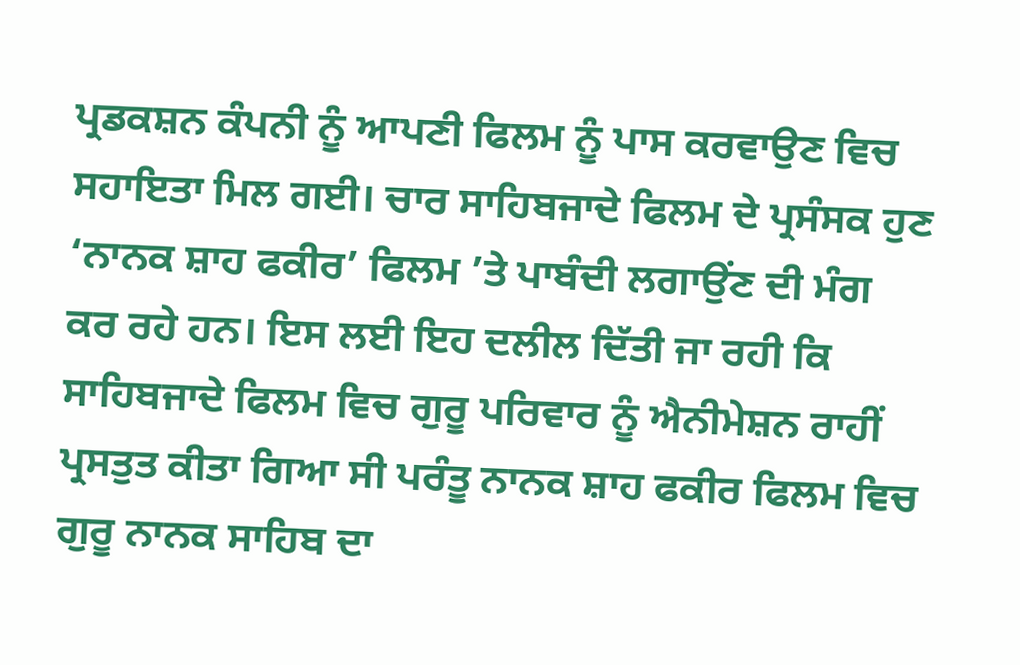ਪ੍ਰਡਕਸ਼ਨ ਕੰਪਨੀ ਨੂੰ ਆਪਣੀ ਫਿਲਮ ਨੂੰ ਪਾਸ ਕਰਵਾਉਣ ਵਿਚ ਸਹਾਇਤਾ ਮਿਲ ਗਈ। ਚਾਰ ਸਾਹਿਬਜਾਦੇ ਫਿਲਮ ਦੇ ਪ੍ਰਸੰਸਕ ਹੁਣ ‘ਨਾਨਕ ਸ਼ਾਹ ਫਕੀਰ’ ਫਿਲਮ ’ਤੇ ਪਾਬੰਦੀ ਲਗਾਉਂਣ ਦੀ ਮੰਗ ਕਰ ਰਹੇ ਹਨ। ਇਸ ਲਈ ਇਹ ਦਲੀਲ ਦਿੱਤੀ ਜਾ ਰਹੀ ਕਿ ਸਾਹਿਬਜਾਦੇ ਫਿਲਮ ਵਿਚ ਗੁਰੂ ਪਰਿਵਾਰ ਨੂੰ ਐਨੀਮੇਸ਼ਨ ਰਾਹੀਂ ਪ੍ਰਸਤੁਤ ਕੀਤਾ ਗਿਆ ਸੀ ਪਰੰਤੂ ਨਾਨਕ ਸ਼ਾਹ ਫਕੀਰ ਫਿਲਮ ਵਿਚ ਗੁਰੂ ਨਾਨਕ ਸਾਹਿਬ ਦਾ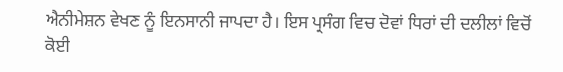ਐਨੀਮੇਸ਼ਨ ਵੇਖਣ ਨੂੰ ਇਨਸਾਨੀ ਜਾਪਦਾ ਹੈ। ਇਸ ਪ੍ਰਸੰਗ ਵਿਚ ਦੋਵਾਂ ਧਿਰਾਂ ਦੀ ਦਲੀਲਾਂ ਵਿਚੋਂ ਕੋਈ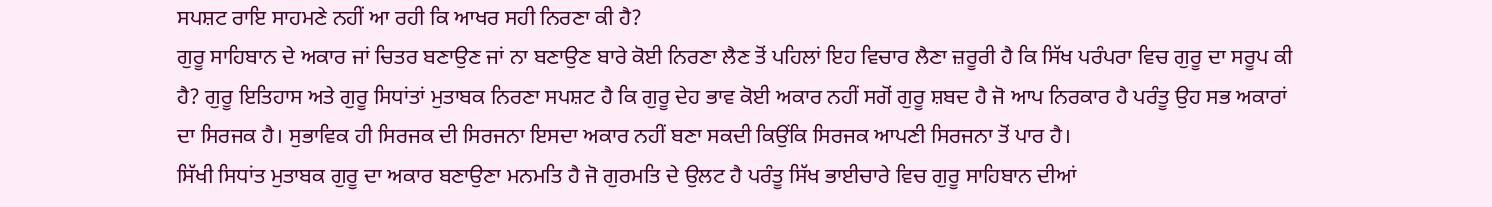ਸਪਸ਼ਟ ਰਾਇ ਸਾਹਮਣੇ ਨਹੀਂ ਆ ਰਹੀ ਕਿ ਆਖਰ ਸਹੀ ਨਿਰਣਾ ਕੀ ਹੈ?
ਗੁਰੂ ਸਾਹਿਬਾਨ ਦੇ ਅਕਾਰ ਜਾਂ ਚਿਤਰ ਬਣਾਉਣ ਜਾਂ ਨਾ ਬਣਾਉਣ ਬਾਰੇ ਕੋਈ ਨਿਰਣਾ ਲੈਣ ਤੋਂ ਪਹਿਲਾਂ ਇਹ ਵਿਚਾਰ ਲੈਣਾ ਜ਼ਰੂਰੀ ਹੈ ਕਿ ਸਿੱਖ ਪਰੰਪਰਾ ਵਿਚ ਗੁਰੂ ਦਾ ਸਰੂਪ ਕੀ ਹੈ? ਗੁਰੂ ਇਤਿਹਾਸ ਅਤੇ ਗੁਰੂ ਸਿਧਾਂਤਾਂ ਮੁਤਾਬਕ ਨਿਰਣਾ ਸਪਸ਼ਟ ਹੈ ਕਿ ਗੁਰੂ ਦੇਹ ਭਾਵ ਕੋਈ ਅਕਾਰ ਨਹੀਂ ਸਗੋਂ ਗੁਰੂ ਸ਼ਬਦ ਹੈ ਜੋ ਆਪ ਨਿਰਕਾਰ ਹੈ ਪਰੰਤੂ ਉਹ ਸਭ ਅਕਾਰਾਂ ਦਾ ਸਿਰਜਕ ਹੈ। ਸੁਭਾਵਿਕ ਹੀ ਸਿਰਜਕ ਦੀ ਸਿਰਜਨਾ ਇਸਦਾ ਅਕਾਰ ਨਹੀਂ ਬਣਾ ਸਕਦੀ ਕਿਉਂਕਿ ਸਿਰਜਕ ਆਪਣੀ ਸਿਰਜਨਾ ਤੋਂ ਪਾਰ ਹੈ।
ਸਿੱਖੀ ਸਿਧਾਂਤ ਮੁਤਾਬਕ ਗੁਰੂ ਦਾ ਅਕਾਰ ਬਣਾਉਣਾ ਮਨਮਤਿ ਹੈ ਜੋ ਗੁਰਮਤਿ ਦੇ ਉਲਟ ਹੈ ਪਰੰਤੂ ਸਿੱਖ ਭਾਈਚਾਰੇ ਵਿਚ ਗੁਰੂ ਸਾਹਿਬਾਨ ਦੀਆਂ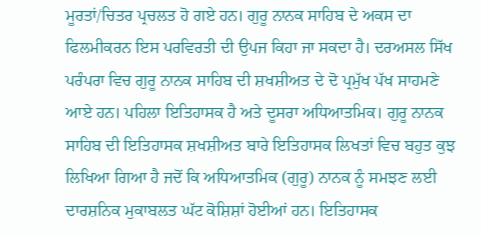ਮੂਰਤਾਂ/ਚਿਤਰ ਪ੍ਰਚਲਤ ਹੋ ਗਏ ਹਨ। ਗੁਰੂ ਨਾਨਕ ਸਾਹਿਬ ਦੇ ਅਕਸ ਦਾ ਫਿਲਮੀਕਰਨ ਇਸ ਪਰਵਿਰਤੀ ਦੀ ਉਪਜ ਕਿਹਾ ਜਾ ਸਕਦਾ ਹੈ। ਦਰਅਸਲ ਸਿੱਖ ਪਰੰਪਰਾ ਵਿਚ ਗੁਰੂ ਨਾਨਕ ਸਾਹਿਬ ਦੀ ਸ਼ਖਸ਼ੀਅਤ ਦੇ ਦੋ ਪ੍ਰਮੁੱਖ ਪੱਖ ਸਾਹਮਣੇ ਆਏ ਹਨ। ਪਹਿਲਾ ਇਤਿਹਾਸਕ ਹੈ ਅਤੇ ਦੂਸਰਾ ਅਧਿਆਤਮਿਕ। ਗੁਰੂ ਨਾਨਕ ਸਾਹਿਬ ਦੀ ਇਤਿਹਾਸਕ ਸ਼ਖਸ਼ੀਅਤ ਬਾਰੇ ਇਤਿਹਾਸਕ ਲਿਖਤਾਂ ਵਿਚ ਬਹੁਤ ਕੁਝ ਲਿਖਿਆ ਗਿਆ ਹੈ ਜਦੋਂ ਕਿ ਅਧਿਆਤਮਿਕ (ਗੁਰੂ) ਨਾਨਕ ਨੂੰ ਸਮਝਣ ਲਈ ਦਾਰਸ਼ਨਿਕ ਮੁਕਾਬਲਤ ਘੱਟ ਕੋਸ਼ਿਸ਼ਾਂ ਹੋਈਆਂ ਹਨ। ਇਤਿਹਾਸਕ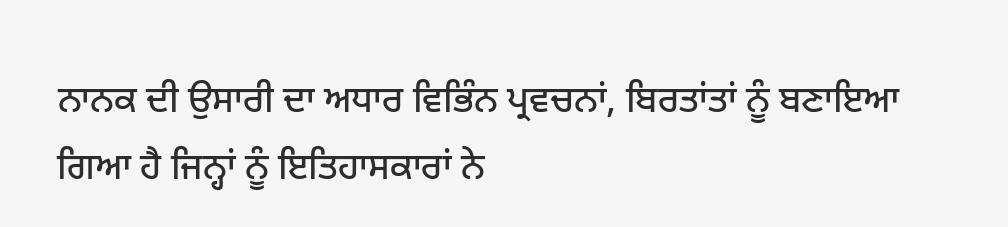ਨਾਨਕ ਦੀ ਉਸਾਰੀ ਦਾ ਅਧਾਰ ਵਿਭਿੰਨ ਪ੍ਰਵਚਨਾਂ, ਬਿਰਤਾਂਤਾਂ ਨੂੰ ਬਣਾਇਆ ਗਿਆ ਹੈ ਜਿਨ੍ਹਾਂ ਨੂੰ ਇਤਿਹਾਸਕਾਰਾਂ ਨੇ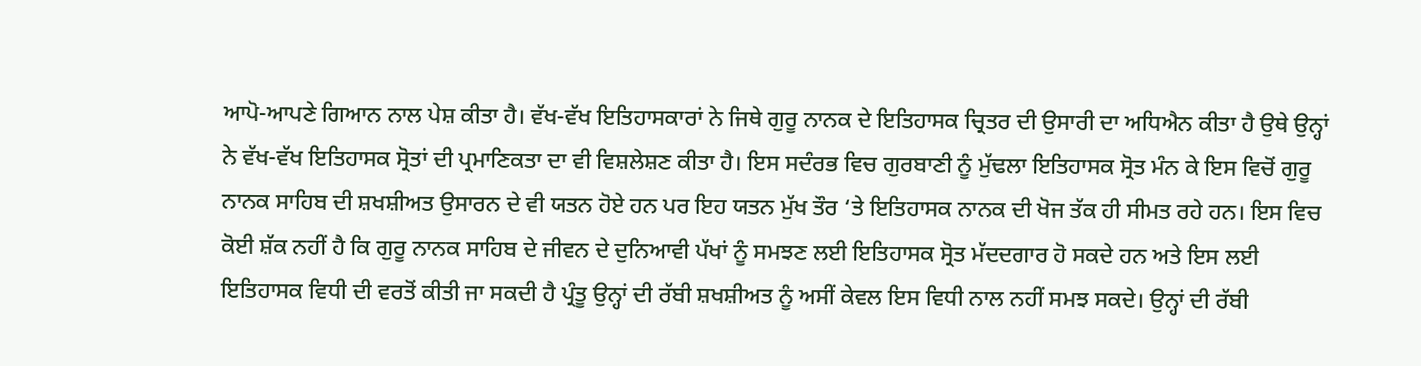ਆਪੋ-ਆਪਣੇ ਗਿਆਨ ਨਾਲ ਪੇਸ਼ ਕੀਤਾ ਹੈ। ਵੱਖ-ਵੱਖ ਇਤਿਹਾਸਕਾਰਾਂ ਨੇ ਜਿਥੇ ਗੁਰੂ ਨਾਨਕ ਦੇ ਇਤਿਹਾਸਕ ਚ੍ਰਿਤਰ ਦੀ ਉਸਾਰੀ ਦਾ ਅਧਿਐਨ ਕੀਤਾ ਹੈ ਉਥੇ ਉਨ੍ਹਾਂ ਨੇ ਵੱਖ-ਵੱਖ ਇਤਿਹਾਸਕ ਸ੍ਰੋਤਾਂ ਦੀ ਪ੍ਰਮਾਣਿਕਤਾ ਦਾ ਵੀ ਵਿਸ਼ਲੇਸ਼ਣ ਕੀਤਾ ਹੈ। ਇਸ ਸਦੰਰਭ ਵਿਚ ਗੁਰਬਾਣੀ ਨੂੰ ਮੁੱਢਲਾ ਇਤਿਹਾਸਕ ਸ੍ਰੋਤ ਮੰਨ ਕੇ ਇਸ ਵਿਚੋਂ ਗੁਰੂ ਨਾਨਕ ਸਾਹਿਬ ਦੀ ਸ਼ਖਸ਼ੀਅਤ ਉਸਾਰਨ ਦੇ ਵੀ ਯਤਨ ਹੋਏ ਹਨ ਪਰ ਇਹ ਯਤਨ ਮੁੱਖ ਤੌਰ ‘ਤੇ ਇਤਿਹਾਸਕ ਨਾਨਕ ਦੀ ਖੋਜ ਤੱਕ ਹੀ ਸੀਮਤ ਰਹੇ ਹਨ। ਇਸ ਵਿਚ ਕੋਈ ਸ਼ੱਕ ਨਹੀਂ ਹੈ ਕਿ ਗੁਰੂ ਨਾਨਕ ਸਾਹਿਬ ਦੇ ਜੀਵਨ ਦੇ ਦੁਨਿਆਵੀ ਪੱਖਾਂ ਨੂੰ ਸਮਝਣ ਲਈ ਇਤਿਹਾਸਕ ਸ੍ਰੋਤ ਮੱਦਦਗਾਰ ਹੋ ਸਕਦੇ ਹਨ ਅਤੇ ਇਸ ਲਈ ਇਤਿਹਾਸਕ ਵਿਧੀ ਦੀ ਵਰਤੋਂ ਕੀਤੀ ਜਾ ਸਕਦੀ ਹੈ ਪ੍ਰੰਤੂ ਉਨ੍ਹਾਂ ਦੀ ਰੱਬੀ ਸ਼ਖਸ਼ੀਅਤ ਨੂੰ ਅਸੀਂ ਕੇਵਲ ਇਸ ਵਿਧੀ ਨਾਲ ਨਹੀਂ ਸਮਝ ਸਕਦੇ। ਉਨ੍ਹਾਂ ਦੀ ਰੱਬੀ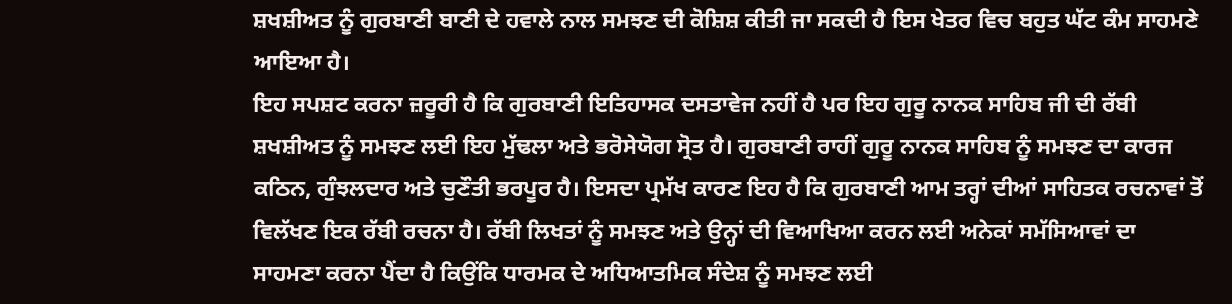ਸ਼ਖਸ਼ੀਅਤ ਨੂੰ ਗੁਰਬਾਣੀ ਬਾਣੀ ਦੇ ਹਵਾਲੇ ਨਾਲ ਸਮਝਣ ਦੀ ਕੋਸ਼ਿਸ਼ ਕੀਤੀ ਜਾ ਸਕਦੀ ਹੈ ਇਸ ਖੇਤਰ ਵਿਚ ਬਹੁਤ ਘੱਟ ਕੰਮ ਸਾਹਮਣੇ ਆਇਆ ਹੈ।
ਇਹ ਸਪਸ਼ਟ ਕਰਨਾ ਜ਼ਰੂਰੀ ਹੈ ਕਿ ਗੁਰਬਾਣੀ ਇਤਿਹਾਸਕ ਦਸਤਾਵੇਜ ਨਹੀਂ ਹੈ ਪਰ ਇਹ ਗੁਰੂ ਨਾਨਕ ਸਾਹਿਬ ਜੀ ਦੀ ਰੱਬੀ ਸ਼ਖਸ਼ੀਅਤ ਨੂੰ ਸਮਝਣ ਲਈ ਇਹ ਮੁੱਢਲਾ ਅਤੇ ਭਰੋਸੇਯੋਗ ਸ੍ਰੋਤ ਹੈ। ਗੁਰਬਾਣੀ ਰਾਹੀਂ ਗੁਰੂ ਨਾਨਕ ਸਾਹਿਬ ਨੂੰ ਸਮਝਣ ਦਾ ਕਾਰਜ ਕਠਿਨ, ਗੁੰਝਲਦਾਰ ਅਤੇ ਚੁਣੌਤੀ ਭਰਪੂਰ ਹੈ। ਇਸਦਾ ਪ੍ਰਮੱਖ ਕਾਰਣ ਇਹ ਹੈ ਕਿ ਗੁਰਬਾਣੀ ਆਮ ਤਰ੍ਹਾਂ ਦੀਆਂ ਸਾਹਿਤਕ ਰਚਨਾਵਾਂ ਤੋਂ ਵਿਲੱਖਣ ਇਕ ਰੱਬੀ ਰਚਨਾ ਹੈ। ਰੱਬੀ ਲਿਖਤਾਂ ਨੂੰ ਸਮਝਣ ਅਤੇ ਉਨ੍ਹਾਂ ਦੀ ਵਿਆਖਿਆ ਕਰਨ ਲਈ ਅਨੇਕਾਂ ਸਮੱਸਿਆਵਾਂ ਦਾ ਸਾਹਮਣਾ ਕਰਨਾ ਪੈਂਦਾ ਹੈ ਕਿਉਂਕਿ ਧਾਰਮਕ ਦੇ ਅਧਿਆਤਮਿਕ ਸੰਦੇਸ਼ ਨੂੰ ਸਮਝਣ ਲਈ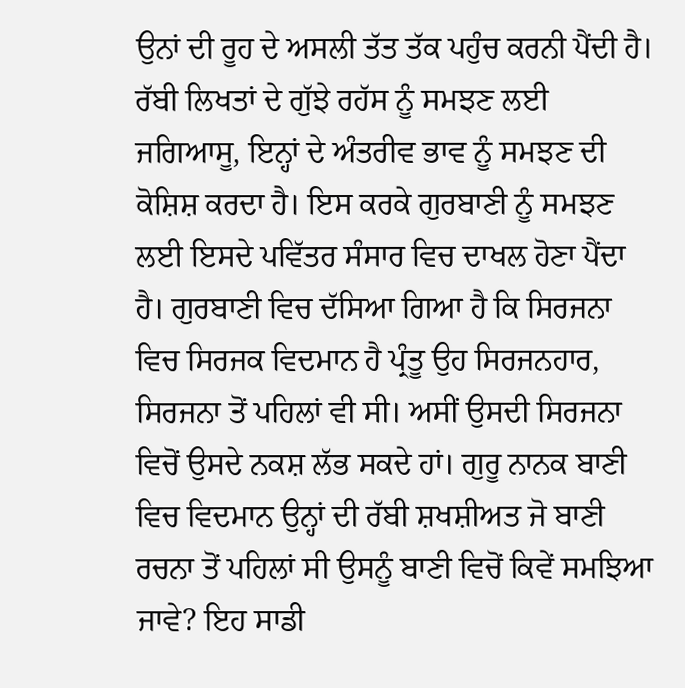ਉਨਾਂ ਦੀ ਰੂਹ ਦੇ ਅਸਲੀ ਤੱਤ ਤੱਕ ਪਹੁੰਚ ਕਰਨੀ ਪੈਂਦੀ ਹੈ। ਰੱਬੀ ਲਿਖਤਾਂ ਦੇ ਗੁੱਝੇ ਰਹੱਸ ਨੂੰ ਸਮਝਣ ਲਈ ਜਗਿਆਸੂ, ਇਨ੍ਹਾਂ ਦੇ ਅੰਤਰੀਵ ਭਾਵ ਨੂੰ ਸਮਝਣ ਦੀ ਕੋਸ਼ਿਸ਼ ਕਰਦਾ ਹੈ। ਇਸ ਕਰਕੇ ਗੁਰਬਾਣੀ ਨੂੰ ਸਮਝਣ ਲਈ ਇਸਦੇ ਪਵਿੱਤਰ ਸੰਸਾਰ ਵਿਚ ਦਾਖਲ ਹੋਣਾ ਪੈਂਦਾ ਹੈ। ਗੁਰਬਾਣੀ ਵਿਚ ਦੱਸਿਆ ਗਿਆ ਹੈ ਕਿ ਸਿਰਜਨਾ ਵਿਚ ਸਿਰਜਕ ਵਿਦਮਾਨ ਹੈ ਪ੍ਰੰਤੂ ਉਹ ਸਿਰਜਨਹਾਰ, ਸਿਰਜਨਾ ਤੋਂ ਪਹਿਲਾਂ ਵੀ ਸੀ। ਅਸੀਂ ਉਸਦੀ ਸਿਰਜਨਾ ਵਿਚੋਂ ਉਸਦੇ ਨਕਸ਼ ਲੱਭ ਸਕਦੇ ਹਾਂ। ਗੁਰੂ ਨਾਨਕ ਬਾਣੀ ਵਿਚ ਵਿਦਮਾਨ ਉਨ੍ਹਾਂ ਦੀ ਰੱਬੀ ਸ਼ਖਸ਼ੀਅਤ ਜੋ ਬਾਣੀ ਰਚਨਾ ਤੋਂ ਪਹਿਲਾਂ ਸੀ ਉਸਨੂੰ ਬਾਣੀ ਵਿਚੋਂ ਕਿਵੇਂ ਸਮਝਿਆ ਜਾਵੇ? ਇਹ ਸਾਡੀ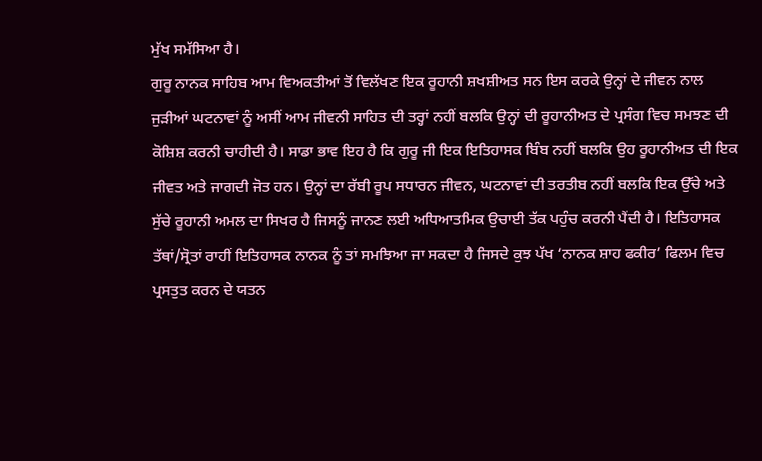ਮੁੱਖ ਸਮੱਸਿਆ ਹੈ।
ਗੁਰੂ ਨਾਨਕ ਸਾਹਿਬ ਆਮ ਵਿਅਕਤੀਆਂ ਤੋਂ ਵਿਲੱਖਣ ਇਕ ਰੂਹਾਨੀ ਸ਼ਖਸ਼ੀਅਤ ਸਨ ਇਸ ਕਰਕੇ ਉਨ੍ਹਾਂ ਦੇ ਜੀਵਨ ਨਾਲ ਜੁੜੀਆਂ ਘਟਨਾਵਾਂ ਨੂੰ ਅਸੀਂ ਆਮ ਜੀਵਨੀ ਸਾਹਿਤ ਦੀ ਤਰ੍ਹਾਂ ਨਹੀਂ ਬਲਕਿ ਉਨ੍ਹਾਂ ਦੀ ਰੂਹਾਨੀਅਤ ਦੇ ਪ੍ਰਸੰਗ ਵਿਚ ਸਮਝਣ ਦੀ ਕੋਸ਼ਿਸ਼ ਕਰਨੀ ਚਾਹੀਦੀ ਹੈ। ਸਾਡਾ ਭਾਵ ਇਹ ਹੈ ਕਿ ਗੁਰੂ ਜੀ ਇਕ ਇਤਿਹਾਸਕ ਬਿੰਬ ਨਹੀਂ ਬਲਕਿ ਉਹ ਰੂਹਾਨੀਅਤ ਦੀ ਇਕ ਜੀਵਤ ਅਤੇ ਜਾਗਦੀ ਜੋਤ ਹਨ। ਉਨ੍ਹਾਂ ਦਾ ਰੱਬੀ ਰੂਪ ਸਧਾਰਨ ਜੀਵਨ, ਘਟਨਾਵਾਂ ਦੀ ਤਰਤੀਬ ਨਹੀਂ ਬਲਕਿ ਇਕ ਉੱਚੇ ਅਤੇ ਸੁੱਚੇ ਰੂਹਾਨੀ ਅਮਲ ਦਾ ਸਿਖਰ ਹੈ ਜਿਸਨੂੰ ਜਾਨਣ ਲਈ ਅਧਿਆਤਮਿਕ ਉਚਾਈ ਤੱਕ ਪਹੁੰਚ ਕਰਨੀ ਪੈਂਦੀ ਹੈ। ਇਤਿਹਾਸਕ ਤੱਥਾਂ/ਸ੍ਰੋਤਾਂ ਰਾਹੀਂ ਇਤਿਹਾਸਕ ਨਾਨਕ ਨੂੰ ਤਾਂ ਸਮਝਿਆ ਜਾ ਸਕਦਾ ਹੈ ਜਿਸਦੇ ਕੁਝ ਪੱਖ ‘ਨਾਨਕ ਸ਼ਾਹ ਫਕੀਰ’ ਫਿਲਮ ਵਿਚ ਪ੍ਰਸਤੁਤ ਕਰਨ ਦੇ ਯਤਨ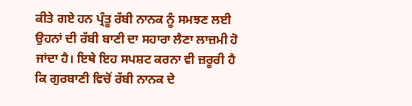ਕੀਤੇ ਗਏ ਹਨ ਪ੍ਰੰਤੂ ਰੱਬੀ ਨਾਨਕ ਨੂੰ ਸਮਝਣ ਲਈ ਉਹਨਾਂ ਦੀ ਰੱਬੀ ਬਾਣੀ ਦਾ ਸਹਾਰਾ ਲੈਣਾ ਲਾਜ਼ਮੀ ਹੋ ਜਾਂਦਾ ਹੈ। ਇਥੇ ਇਹ ਸਪਸ਼ਟ ਕਰਨਾ ਵੀ ਜ਼ਰੂਰੀ ਹੈ ਕਿ ਗੁਰਬਾਣੀ ਵਿਚੋਂ ਰੱਬੀ ਨਾਨਕ ਦੇ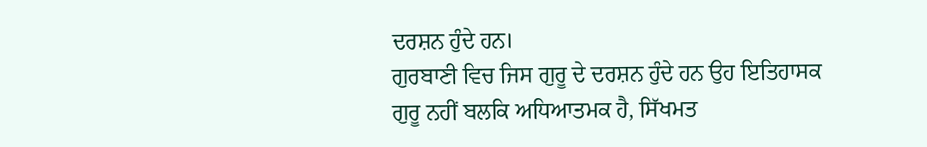ਦਰਸ਼ਨ ਹੁੰਦੇ ਹਨ।
ਗੁਰਬਾਣੀ ਵਿਚ ਜਿਸ ਗੁਰੂ ਦੇ ਦਰਸ਼ਨ ਹੁੰਦੇ ਹਨ ਉਹ ਇਤਿਹਾਸਕ ਗੁਰੂ ਨਹੀਂ ਬਲਕਿ ਅਧਿਆਤਮਕ ਹੈ, ਸਿੱਖਮਤ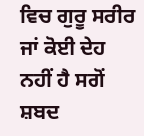ਵਿਚ ਗੁਰੂ ਸਰੀਰ ਜਾਂ ਕੋਈ ਦੇਹ ਨਹੀਂ ਹੈ ਸਗੋਂ ਸ਼ਬਦ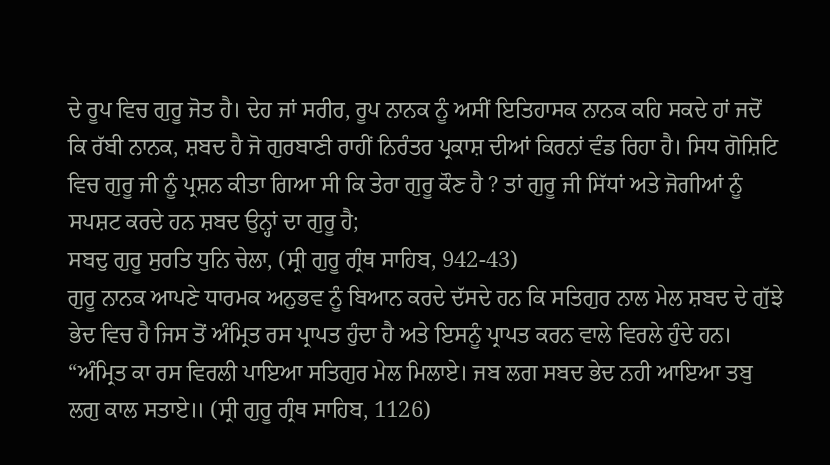ਦੇ ਰੂਪ ਵਿਚ ਗੁਰੂ ਜੋਤ ਹੈ। ਦੇਹ ਜਾਂ ਸਰੀਰ, ਰੂਪ ਨਾਨਕ ਨੂੰ ਅਸੀਂ ਇਤਿਹਾਸਕ ਨਾਨਕ ਕਹਿ ਸਕਦੇ ਹਾਂ ਜਦੋਂ ਕਿ ਰੱਬੀ ਨਾਨਕ, ਸ਼ਬਦ ਹੈ ਜੋ ਗੁਰਬਾਣੀ ਰਾਹੀਂ ਨਿਰੰਤਰ ਪ੍ਰਕਾਸ਼ ਦੀਆਂ ਕਿਰਨਾਂ ਵੰਡ ਰਿਹਾ ਹੈ। ਸਿਧ ਗੋਸ਼ਿਟਿ ਵਿਚ ਗੁਰੂ ਜੀ ਨੂੰ ਪ੍ਰਸ਼ਨ ਕੀਤਾ ਗਿਆ ਸੀ ਕਿ ਤੇਰਾ ਗੁਰੂ ਕੌਣ ਹੈ ? ਤਾਂ ਗੁਰੂ ਜੀ ਸਿੱਧਾਂ ਅਤੇ ਜੋਗੀਆਂ ਨੂੰ ਸਪਸ਼ਟ ਕਰਦੇ ਹਨ ਸ਼ਬਦ ਉਨ੍ਹਾਂ ਦਾ ਗੁਰੂ ਹੈ;
ਸਬਦੁ ਗੁਰੂ ਸੁਰਤਿ ਧੁਨਿ ਚੇਲਾ, (ਸ੍ਰੀ ਗੁਰੂ ਗ੍ਰੰਥ ਸਾਹਿਬ, 942-43)
ਗੁਰੂ ਨਾਨਕ ਆਪਣੇ ਧਾਰਮਕ ਅਨੁਭਵ ਨੂੰ ਬਿਆਨ ਕਰਦੇ ਦੱਸਦੇ ਹਨ ਕਿ ਸਤਿਗੁਰ ਨਾਲ ਮੇਲ ਸ਼ਬਦ ਦੇ ਗੁੱਝੇ ਭੇਦ ਵਿਚ ਹੈ ਜਿਸ ਤੋਂ ਅੰਮ੍ਰਿਤ ਰਸ ਪ੍ਰਾਪਤ ਹੁੰਦਾ ਹੈ ਅਤੇ ਇਸਨੂੰ ਪ੍ਰਾਪਤ ਕਰਨ ਵਾਲੇ ਵਿਰਲੇ ਹੁੰਦੇ ਹਨ। “ਅੰਮ੍ਰਿਤ ਕਾ ਰਸ ਵਿਰਲੀ ਪਾਇਆ ਸਤਿਗੁਰ ਮੇਲ ਮਿਲਾਏ। ਜਬ ਲਗ ਸਬਦ ਭੇਦ ਨਹੀ ਆਇਆ ਤਬੁ ਲਗੁ ਕਾਲ ਸਤਾਏ॥ (ਸ੍ਰੀ ਗੁਰੂ ਗ੍ਰੰਥ ਸਾਹਿਬ, 1126)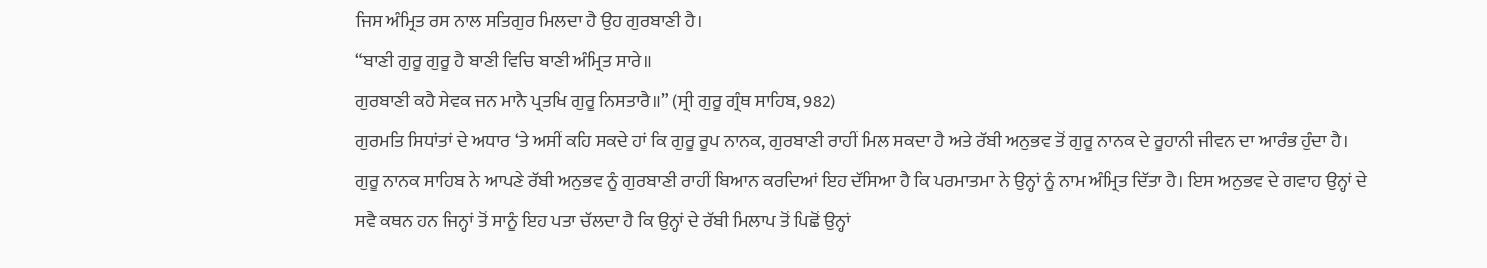ਜਿਸ ਅੰਮ੍ਰਿਤ ਰਸ ਨਾਲ ਸਤਿਗੁਰ ਮਿਲਦਾ ਹੈ ਉਹ ਗੁਰਬਾਣੀ ਹੈ।
“ਬਾਣੀ ਗੁਰੂ ਗੁਰੂ ਹੈ ਬਾਣੀ ਵਿਚਿ ਬਾਣੀ ਅੰਮ੍ਰਿਤ ਸਾਰੇ॥
ਗੁਰਬਾਣੀ ਕਹੈ ਸੇਵਕ ਜਨ ਮਾਨੈ ਪ੍ਰਤਖਿ ਗੁਰੂ ਨਿਸਤਾਰੈ॥” (ਸ੍ਰੀ ਗੁਰੂ ਗ੍ਰੰਥ ਸਾਹਿਬ, 982)
ਗੁਰਮਤਿ ਸਿਧਾਂਤਾਂ ਦੇ ਅਧਾਰ ‘ਤੇ ਅਸੀਂ ਕਹਿ ਸਕਦੇ ਹਾਂ ਕਿ ਗੁਰੂ ਰੂਪ ਨਾਨਕ, ਗੁਰਬਾਣੀ ਰਾਹੀਂ ਮਿਲ ਸਕਦਾ ਹੈ ਅਤੇ ਰੱਬੀ ਅਨੁਭਵ ਤੋਂ ਗੁਰੂ ਨਾਨਕ ਦੇ ਰੂਹਾਨੀ ਜੀਵਨ ਦਾ ਆਰੰਭ ਹੁੰਦਾ ਹੈ। ਗੁਰੂ ਨਾਨਕ ਸਾਹਿਬ ਨੇ ਆਪਣੇ ਰੱਬੀ ਅਨੁਭਵ ਨੂੰ ਗੁਰਬਾਣੀ ਰਾਹੀਂ ਬਿਆਨ ਕਰਦਿਆਂ ਇਹ ਦੱਸਿਆ ਹੈ ਕਿ ਪਰਮਾਤਮਾ ਨੇ ਉਨ੍ਹਾਂ ਨੂੰ ਨਾਮ ਅੰਮ੍ਰਿਤ ਦਿੱਤਾ ਹੈ। ਇਸ ਅਨੁਭਵ ਦੇ ਗਵਾਹ ਉਨ੍ਹਾਂ ਦੇ ਸਵੈ ਕਥਨ ਹਨ ਜਿਨ੍ਹਾਂ ਤੋਂ ਸਾਨੂੰ ਇਹ ਪਤਾ ਚੱਲਦਾ ਹੈ ਕਿ ਉਨ੍ਹਾਂ ਦੇ ਰੱਬੀ ਮਿਲਾਪ ਤੋਂ ਪਿਛੋਂ ਉਨ੍ਹਾਂ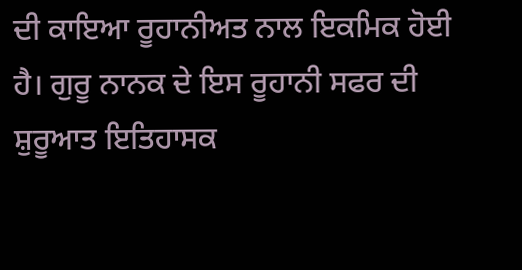ਦੀ ਕਾਇਆ ਰੂਹਾਨੀਅਤ ਨਾਲ ਇਕਮਿਕ ਹੋਈ ਹੈ। ਗੁਰੂ ਨਾਨਕ ਦੇ ਇਸ ਰੂਹਾਨੀ ਸਫਰ ਦੀ ਸ਼ੁਰੂਆਤ ਇਤਿਹਾਸਕ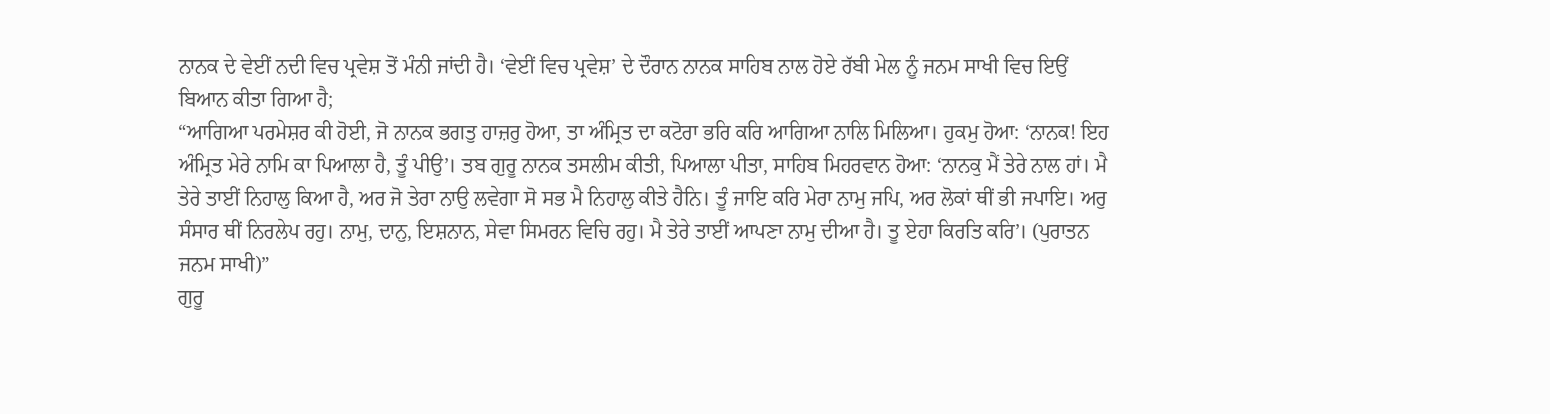ਨਾਨਕ ਦੇ ਵੇਈਂ ਨਦੀ ਵਿਚ ਪ੍ਰਵੇਸ਼ ਤੋਂ ਮੰਨੀ ਜਾਂਦੀ ਹੈ। ‘ਵੇਈਂ ਵਿਚ ਪ੍ਰਵੇਸ਼’ ਦੇ ਦੌਰਾਨ ਨਾਨਕ ਸਾਹਿਬ ਨਾਲ ਹੋਏ ਰੱਬੀ ਮੇਲ ਨੂੰ ਜਨਮ ਸਾਖੀ ਵਿਚ ਇਉਂ ਬਿਆਨ ਕੀਤਾ ਗਿਆ ਹੈ;
“ਆਗਿਆ ਪਰਮੇਸ਼ਰ ਕੀ ਹੋਈ, ਜੋ ਨਾਨਕ ਭਗਤੁ ਹਾਜ਼ਰੁ ਹੋਆ, ਤਾ ਅੰਮ੍ਰਿਤ ਦਾ ਕਟੋਰਾ ਭਰਿ ਕਰਿ ਆਗਿਆ ਨਾਲਿ ਮਿਲਿਆ। ਹੁਕਮੁ ਹੋਆ: ‘ਨਾਨਕ! ਇਹ ਅੰਮ੍ਰਿਤ ਮੇਰੇ ਨਾਮਿ ਕਾ ਪਿਆਲਾ ਹੈ, ਤੂੰ ਪੀਉ’। ਤਬ ਗੁਰੂ ਨਾਨਕ ਤਸਲੀਮ ਕੀਤੀ, ਪਿਆਲਾ ਪੀਤਾ, ਸਾਹਿਬ ਮਿਹਰਵਾਨ ਹੋਆ: ‘ਨਾਨਕੁ ਮੈਂ ਤੇਰੇ ਨਾਲ ਹਾਂ। ਮੈ ਤੇਰੇ ਤਾਈਂ ਨਿਹਾਲੁ ਕਿਆ ਹੈ, ਅਰ ਜੋ ਤੇਰਾ ਨਾਉ ਲਵੇਗਾ ਸੋ ਸਭ ਮੈ ਨਿਹਾਲੁ ਕੀਤੇ ਹੈਨਿ। ਤੂੰ ਜਾਇ ਕਰਿ ਮੇਰਾ ਨਾਮੁ ਜਪਿ, ਅਰ ਲੋਕਾਂ ਥੀਂ ਭੀ ਜਪਾਇ। ਅਰੁ ਸੰਸਾਰ ਥੀਂ ਨਿਰਲੇਪ ਰਹੁ। ਨਾਮੁ, ਦਾਨੁ, ਇਸ਼ਨਾਨ, ਸੇਵਾ ਸਿਮਰਨ ਵਿਚਿ ਰਹੁ। ਮੈ ਤੇਰੇ ਤਾਈਂ ਆਪਣਾ ਨਾਮੁ ਦੀਆ ਹੈ। ਤੂ ਏਹਾ ਕਿਰਤਿ ਕਰਿ’। (ਪੁਰਾਤਨ ਜਨਮ ਸਾਖੀ)”
ਗੁਰੂ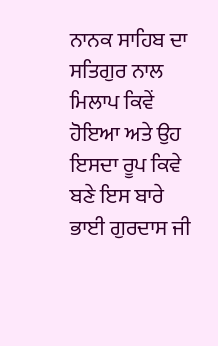ਨਾਨਕ ਸਾਹਿਬ ਦਾ ਸਤਿਗੁਰ ਨਾਲ ਮਿਲਾਪ ਕਿਵੇਂ ਹੋਇਆ ਅਤੇ ਉਹ ਇਸਦਾ ਰੂਪ ਕਿਵੇ ਬਣੇ ਇਸ ਬਾਰੇ ਭਾਈ ਗੁਰਦਾਸ ਜੀ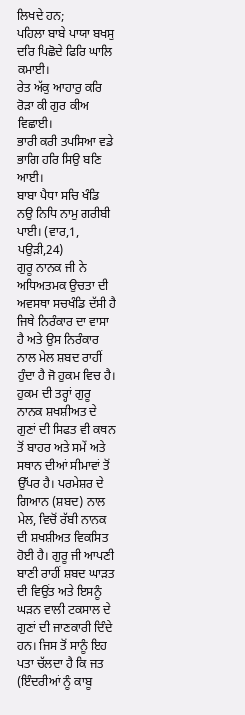ਲਿਖਦੇ ਹਨ;
ਪਹਿਲਾ ਬਾਬੇ ਪਾਯਾ ਬਖਸੁ ਦਰਿ ਪਿਛੋਦੇ ਫਿਰਿ ਘਾਲਿ ਕਮਾਈ।
ਰੇਤ ਅੱਕੁ ਆਹਾਰੁ ਕਰਿ ਰੋੜਾ ਕੀ ਗੁਰ ਕੀਅ ਵਿਛਾਈ।
ਭਾਰੀ ਕਰੀ ਤਪਸਿਆ ਵਡੇ ਭਾਗਿ ਹਰਿ ਸਿਉ ਬਣਿ ਆਈ।
ਬਾਬਾ ਪੈਧਾ ਸਚਿ ਖੰਡਿ ਨਉ ਨਿਧਿ ਨਾਮੁ ਗਰੀਬੀ ਪਾਈ। (ਵਾਰ,1, ਪਉੜੀ,24)
ਗੁਰੂ ਨਾਨਕ ਜੀ ਨੇ ਅਧਿਅਤਮਕ ਉਚਤਾ ਦੀ ਅਵਸਥਾ ਸਚਖੰਡਿ ਦੱਸੀ ਹੈ ਜਿਥੇ ਨਿਰੰਕਾਰ ਦਾ ਵਾਸਾ ਹੈ ਅਤੇ ਉਸ ਨਿਰੰਕਾਰ ਨਾਲ ਮੇਲ ਸ਼ਬਦ ਰਾਹੀਂ ਹੁੰਦਾ ਹੈ ਜੋ ਹੁਕਮ ਵਿਚ ਹੈ। ਹੁਕਮ ਦੀ ਤਰ੍ਹਾਂ ਗੁਰੂ ਨਾਨਕ ਸ਼ਖਸ਼ੀਅਤ ਦੇ ਗੁਣਾਂ ਦੀ ਸਿਫਤ ਵੀ ਕਥਨ ਤੋਂ ਬਾਹਰ ਅਤੇ ਸਮੇਂ ਅਤੇ ਸਥਾਨ ਦੀਆਂ ਸੀਮਾਵਾਂ ਤੋਂ ਉੱਪਰ ਹੈ। ਪਰਮੇਸ਼ਰ ਦੇ ਗਿਆਨ (ਸ਼ਬਦ) ਨਾਲ ਮੇਲ, ਵਿਚੋਂ ਰੱਬੀ ਨਾਨਕ ਦੀ ਸ਼ਖਸ਼ੀਅਤ ਵਿਕਸਿਤ ਹੋਈ ਹੈ। ਗੁਰੂ ਜੀ ਆਪਣੀ ਬਾਣੀ ਰਾਹੀਂ ਸ਼ਬਦ ਘਾੜਤ ਦੀ ਵਿਉਂਤ ਅਤੇ ਇਸਨੂੰ ਘੜਨ ਵਾਲੀ ਟਕਸਾਲ ਦੇ ਗੁਣਾਂ ਦੀ ਜਾਣਕਾਰੀ ਦਿੰਦੇ ਹਨ। ਜਿਸ ਤੋਂ ਸਾਨੂੰ ਇਹ ਪਤਾ ਚੱਲਦਾ ਹੈ ਕਿ ਜਤ (ਇੰਦਰੀਆਂ ਨੂੰ ਕਾਬੂ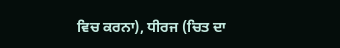ਵਿਚ ਕਰਨਾ), ਧੀਰਜ (ਚਿਤ ਦਾ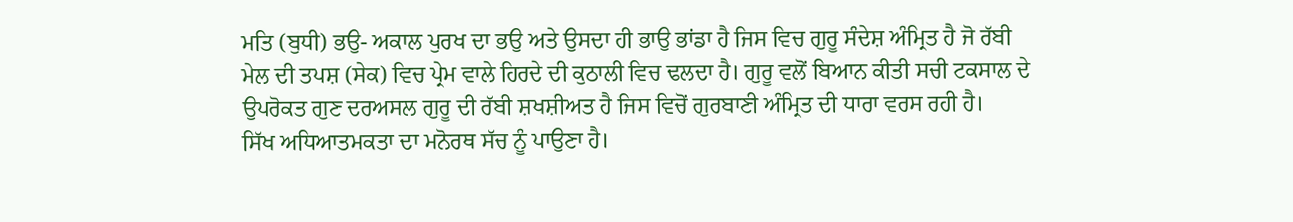ਮਤਿ (ਬੁਧੀ) ਭਉ- ਅਕਾਲ ਪੁਰਖ ਦਾ ਭਉ ਅਤੇ ਉਸਦਾ ਹੀ ਭਾਉ ਭਾਂਡਾ ਹੈ ਜਿਸ ਵਿਚ ਗੁਰੂ ਸੰਦੇਸ਼ ਅੰਮ੍ਰਿਤ ਹੈ ਜੋ ਰੱਬੀ ਮੇਲ ਦੀ ਤਪਸ਼ (ਸੇਕ) ਵਿਚ ਪ੍ਰੇਮ ਵਾਲੇ ਹਿਰਦੇ ਦੀ ਕੁਠਾਲੀ ਵਿਚ ਢਲਦਾ ਹੈ। ਗੁਰੂ ਵਲੋਂ ਬਿਆਨ ਕੀਤੀ ਸਚੀ ਟਕਸਾਲ ਦੇ ਉਪਰੋਕਤ ਗੁਣ ਦਰਅਸਲ ਗੁਰੂ ਦੀ ਰੱਬੀ ਸ਼ਖਸ਼ੀਅਤ ਹੈ ਜਿਸ ਵਿਚੋਂ ਗੁਰਬਾਣੀ ਅੰਮ੍ਰਿਤ ਦੀ ਧਾਰਾ ਵਰਸ ਰਹੀ ਹੈ।
ਸਿੱਖ ਅਧਿਆਤਮਕਤਾ ਦਾ ਮਨੋਰਥ ਸੱਚ ਨੂੰ ਪਾਉਣਾ ਹੈ।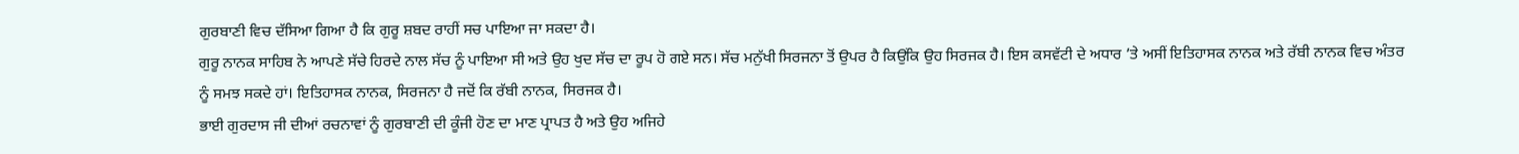ਗੁਰਬਾਣੀ ਵਿਚ ਦੱਸਿਆ ਗਿਆ ਹੈ ਕਿ ਗੁਰੂ ਸ਼ਬਦ ਰਾਹੀਂ ਸਚ ਪਾਇਆ ਜਾ ਸਕਦਾ ਹੈ।
ਗੁਰੂ ਨਾਨਕ ਸਾਹਿਬ ਨੇ ਆਪਣੇ ਸੱਚੇ ਹਿਰਦੇ ਨਾਲ ਸੱਚ ਨੂੰ ਪਾਇਆ ਸੀ ਅਤੇ ਉਹ ਖੁਦ ਸੱਚ ਦਾ ਰੂਪ ਹੋ ਗਏ ਸਨ। ਸੱਚ ਮਨੁੱਖੀ ਸਿਰਜਨਾ ਤੋਂ ਉਪਰ ਹੈ ਕਿਉਂਕਿ ਉਹ ਸਿਰਜਕ ਹੈ। ਇਸ ਕਸਵੱਟੀ ਦੇ ਅਧਾਰ ’ਤੇ ਅਸੀਂ ਇਤਿਹਾਸਕ ਨਾਨਕ ਅਤੇ ਰੱਬੀ ਨਾਨਕ ਵਿਚ ਅੰਤਰ ਨੂੰ ਸਮਝ ਸਕਦੇ ਹਾਂ। ਇਤਿਹਾਸਕ ਨਾਨਕ, ਸਿਰਜਨਾ ਹੈ ਜਦੋਂ ਕਿ ਰੱਬੀ ਨਾਨਕ, ਸਿਰਜਕ ਹੈ।
ਭਾਈ ਗੁਰਦਾਸ ਜੀ ਦੀਆਂ ਰਚਨਾਵਾਂ ਨੂੰ ਗੁਰਬਾਣੀ ਦੀ ਕੂੰਜੀ ਹੋਣ ਦਾ ਮਾਣ ਪ੍ਰਾਪਤ ਹੈ ਅਤੇ ਉਹ ਅਜਿਹੇ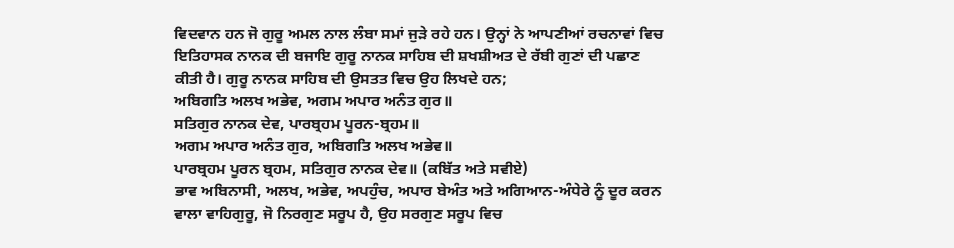ਵਿਦਵਾਨ ਹਨ ਜੋ ਗੁਰੂ ਅਮਲ ਨਾਲ ਲੰਬਾ ਸਮਾਂ ਜੁੜੇ ਰਹੇ ਹਨ। ਉਨ੍ਹਾਂ ਨੇ ਆਪਣੀਆਂ ਰਚਨਾਵਾਂ ਵਿਚ ਇਤਿਹਾਸਕ ਨਾਨਕ ਦੀ ਬਜਾਇ ਗੁਰੂ ਨਾਨਕ ਸਾਹਿਬ ਦੀ ਸ਼ਖਸ਼ੀਅਤ ਦੇ ਰੱਬੀ ਗੁਣਾਂ ਦੀ ਪਛਾਣ ਕੀਤੀ ਹੈ। ਗੁਰੂ ਨਾਨਕ ਸਾਹਿਬ ਦੀ ਉਸਤਤ ਵਿਚ ਉਹ ਲਿਖਦੇ ਹਨ;
ਅਬਿਗਤਿ ਅਲਖ ਅਭੇਵ, ਅਗਮ ਅਪਾਰ ਅਨੰਤ ਗੁਰ॥
ਸਤਿਗੁਰ ਨਾਨਕ ਦੇਵ, ਪਾਰਬ੍ਰਹਮ ਪੂਰਨ-ਬ੍ਰਹਮ॥
ਅਗਮ ਅਪਾਰ ਅਨੰਤ ਗੁਰ, ਅਬਿਗਤਿ ਅਲਖ ਅਭੇਵ॥
ਪਾਰਬ੍ਰਹਮ ਪੂਰਨ ਬ੍ਰਹਮ, ਸਤਿਗੁਰ ਨਾਨਕ ਦੇਵ॥ (ਕਬਿੱਤ ਅਤੇ ਸਵੀਏ)
ਭਾਵ ਅਬਿਨਾਸੀ, ਅਲਖ, ਅਭੇਵ, ਅਪਹੁੰਚ, ਅਪਾਰ ਬੇਅੰਤ ਅਤੇ ਅਗਿਆਨ-ਅੰਧੇਰੇ ਨੂੰ ਦੂਰ ਕਰਨ ਵਾਲਾ ਵਾਹਿਗੁਰੂ, ਜੋ ਨਿਰਗੁਣ ਸਰੂਪ ਹੈ, ਉਹ ਸਰਗੁਣ ਸਰੂਪ ਵਿਚ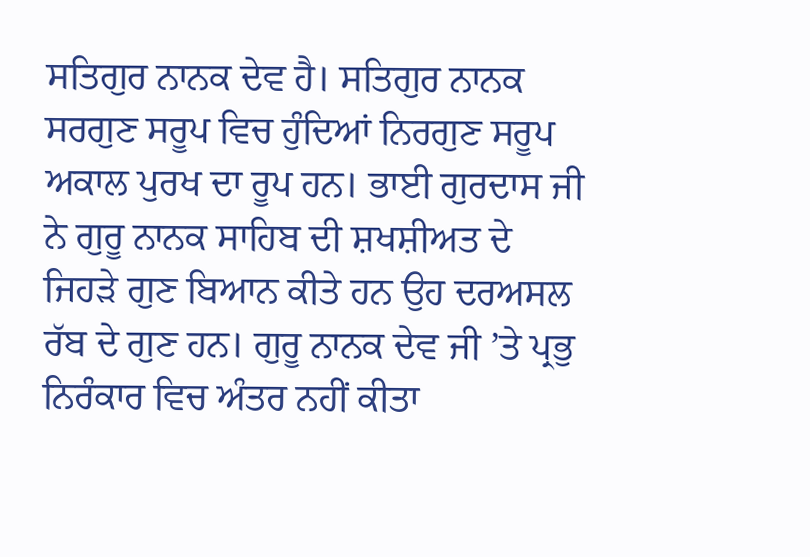ਸਤਿਗੁਰ ਨਾਨਕ ਦੇਵ ਹੈ। ਸਤਿਗੁਰ ਨਾਨਕ ਸਰਗੁਣ ਸਰੂਪ ਵਿਚ ਹੁੰਦਿਆਂ ਨਿਰਗੁਣ ਸਰੂਪ ਅਕਾਲ ਪੁਰਖ ਦਾ ਰੂਪ ਹਨ। ਭਾਈ ਗੁਰਦਾਸ ਜੀ ਨੇ ਗੁਰੂ ਨਾਨਕ ਸਾਹਿਬ ਦੀ ਸ਼ਖਸ਼ੀਅਤ ਦੇ ਜਿਹੜੇ ਗੁਣ ਬਿਆਨ ਕੀਤੇ ਹਨ ਉਹ ਦਰਅਸਲ ਰੱਬ ਦੇ ਗੁਣ ਹਨ। ਗੁਰੂ ਨਾਨਕ ਦੇਵ ਜੀ ’ਤੇ ਪ੍ਰਭੁ ਨਿਰੰਕਾਰ ਵਿਚ ਅੰਤਰ ਨਹੀਂ ਕੀਤਾ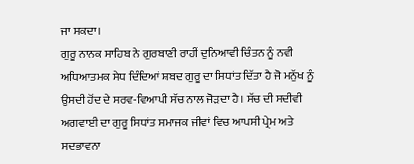ਜਾ ਸਕਦਾ।
ਗੁਰੂ ਨਾਨਕ ਸਾਹਿਬ ਨੇ ਗੁਰਬਾਣੀ ਰਾਹੀਂ ਦੁਨਿਆਵੀ ਚਿੰਤਨ ਨੂੰ ਨਵੀ ਅਧਿਆਤਮਕ ਸੇਧ ਦਿੰਦਿਆਂ ਸ਼ਬਦ ਗੁਰੂ ਦਾ ਸਿਧਾਂਤ ਦਿੱਤਾ ਹੈ ਜੋ ਮਨੁੱਖ ਨੂੰ ਉਸਦੀ ਹੋਂਦ ਦੇ ਸਰਵ-ਵਿਆਪੀ ਸੱਚ ਨਾਲ ਜੋੜਦਾ ਹੈ। ਸੱਚ ਦੀ ਸਦੀਵੀ ਅਗਵਾਈ ਦਾ ਗੁਰੂ ਸਿਧਾਂਤ ਸਮਾਜਕ ਜੀਵਾਂ ਵਿਚ ਆਪਸੀ ਪ੍ਰੇਮ ਅਤੇ ਸਦਭਾਵਨਾ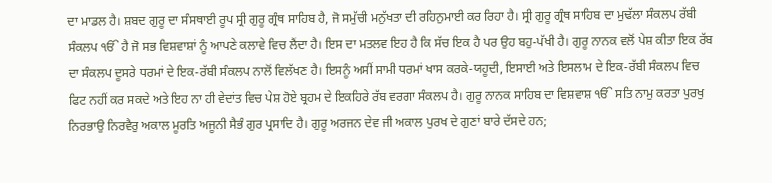ਦਾ ਮਾਡਲ ਹੈ। ਸ਼ਬਦ ਗੁਰੂ ਦਾ ਸੰਸਥਾਈ ਰੂਪ ਸ੍ਰੀ ਗੁਰੂ ਗ੍ਰੰਥ ਸਾਹਿਬ ਹੈ, ਜੋ ਸਮੁੱਚੀ ਮਨੁੱਖਤਾ ਦੀ ਰਹਿਨੁਮਾਈ ਕਰ ਰਿਹਾ ਹੈ। ਸ੍ਰੀ ਗੁਰੂ ਗ੍ਰੰਥ ਸਾਹਿਬ ਦਾ ਮੁਢੱਲਾ ਸੰਕਲਪ ਰੱਬੀ ਸੰਕਲਪ ੴ ਹੈ ਜੋ ਸਭ ਵਿਸ਼ਵਾਸ਼ਾਂ ਨੂੰ ਆਪਣੇ ਕਲਾਵੇ ਵਿਚ ਲੈਂਦਾ ਹੈ। ਇਸ ਦਾ ਮਤਲਵ ਇਹ ਹੈ ਕਿ ਸੱਚ ਇਕ ਹੈ ਪਰ ਉਹ ਬਹੁ-ਪੱਖੀ ਹੈ। ਗੁਰੂ ਨਾਨਕ ਵਲੋਂ ਪੇਸ਼ ਕੀਤਾ ਇਕ ਰੱਬ ਦਾ ਸੰਕਲਪ ਦੂਸਰੇ ਧਰਮਾਂ ਦੇ ਇਕ-ਰੱਬੀ ਸੰਕਲਪ ਨਾਲੋਂ ਵਿਲੱਖਣ ਹੈ। ਇਸਨੂੰ ਅਸੀਂ ਸਾਮੀ ਧਰਮਾਂ ਖਾਸ ਕਰਕੇ-ਯਹੂਦੀ, ਇਸਾਈ ਅਤੇ ਇਸਲਾਮ ਦੇ ਇਕ-ਰੱਬੀ ਸੰਕਲਪ ਵਿਚ ਫਿਟ ਨਹੀਂ ਕਰ ਸਕਦੇ ਅਤੇ ਇਹ ਨਾ ਹੀ ਵੇਦਾਂਤ ਵਿਚ ਪੇਸ਼ ਹੋਏ ਬ੍ਰਹਮ ਦੇ ਇਕਹਿਰੇ ਰੱਬ ਵਰਗਾ ਸੰਕਲਪ ਹੈ। ਗੁਰੂ ਨਾਨਕ ਸਾਹਿਬ ਦਾ ਵਿਸ਼ਵਾਸ਼ ੴ ਸਤਿ ਨਾਮੁ ਕਰਤਾ ਪੁਰਖੁ ਨਿਰਭਾਉ ਨਿਰਵੈਰੁ ਅਕਾਲ ਮੂਰਤਿ ਅਜੂਨੀ ਸੈਭੰ ਗੁਰ ਪ੍ਰਸਾਦਿ ਹੈ। ਗੁਰੂ ਅਰਜਨ ਦੇਵ ਜੀ ਅਕਾਲ ਪੁਰਖ ਦੇ ਗੁਣਾਂ ਬਾਰੇ ਦੱਸਦੇ ਹਨ;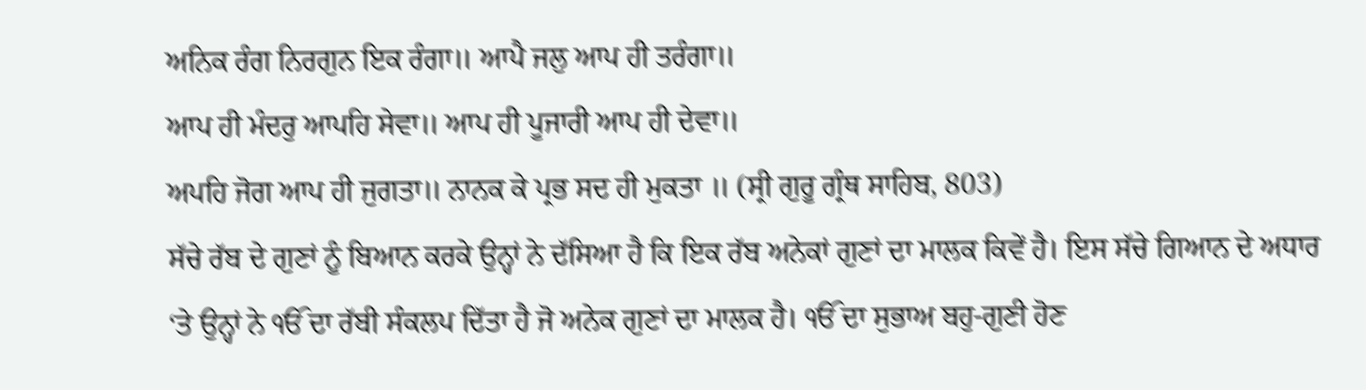ਅਨਿਕ ਰੰਗ ਨਿਰਗੁਨ ਇਕ ਰੰਗਾ॥ ਆਪੈ ਜਲੁ ਆਪ ਹੀ ਤਰੰਗਾ॥
ਆਪ ਹੀ ਮੰਦਰੁ ਆਪਹਿ ਸੇਵਾ॥ ਆਪ ਹੀ ਪੂਜਾਰੀ ਆਪ ਹੀ ਦੇਵਾ॥
ਅਪਹਿ ਜੋਗ ਆਪ ਹੀ ਜੁਗਤਾ॥ ਨਾਨਕ ਕੇ ਪ੍ਰਭ ਸਦ ਹੀ ਮੁਕਤਾ ॥ (ਸ੍ਰੀ ਗੁਰੂ ਗ੍ਰੰਥ ਸਾਹਿਬ, 803)
ਸੱਚੇ ਰੱਬ ਦੇ ਗੁਣਾਂ ਨੂੰ ਬਿਆਨ ਕਰਕੇ ਉਨ੍ਹਾਂ ਨੇ ਦੱਸਿਆ ਹੈ ਕਿ ਇਕ ਰੱਬ ਅਨੇਕਾਂ ਗੁਣਾਂ ਦਾ ਮਾਲਕ ਕਿਵੇਂ ਹੈ। ਇਸ ਸੱਚੇ ਗਿਆਨ ਦੇ ਅਧਾਰ ‘ਤੇ ਉਨ੍ਹਾਂ ਨੇ ੴ ਦਾ ਰੱਬੀ ਸੰਕਲਪ ਦਿੱਤਾ ਹੈ ਜੋ ਅਨੇਕ ਗੁਣਾਂ ਦਾ ਮਾਲਕ ਹੈ। ੴ ਦਾ ਸੁਭਾਅ ਬਹੁ-ਗੁਣੀ ਹੋਣ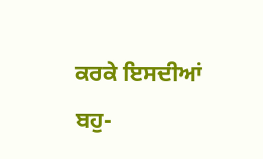ਕਰਕੇ ਇਸਦੀਆਂ ਬਹੁ-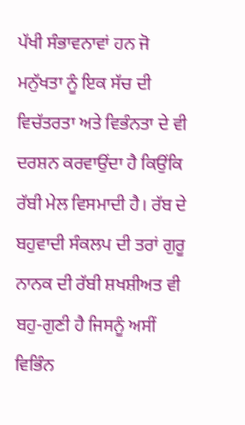ਪੱਖੀ ਸੰਭਾਵਨਾਵਾਂ ਹਨ ਜੋ ਮਨੁੱਖਤਾ ਨੂੰ ਇਕ ਸੱਚ ਦੀ ਵਿਚੱਤਰਤਾ ਅਤੇ ਵਿਭੰਨਤਾ ਦੇ ਵੀ ਦਰਸ਼ਨ ਕਰਵਾਉਂਦਾ ਹੈ ਕਿਉਂਕਿ ਰੱਬੀ ਮੇਲ ਵਿਸਮਾਦੀ ਹੈ। ਰੱਬ ਦੇ ਬਹੁਵਾਦੀ ਸੰਕਲਪ ਦੀ ਤਰਾਂ ਗੁਰੂ ਨਾਨਕ ਦੀ ਰੱਬੀ ਸ਼ਖਸ਼ੀਅਤ ਵੀ ਬਹੁ-ਗੁਣੀ ਹੈ ਜਿਸਨੂੰ ਅਸੀਂ ਵਿਭਿੰਨ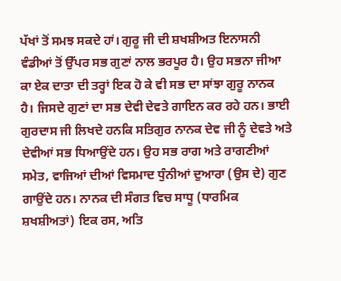ਪੱਖਾਂ ਤੋਂ ਸਮਝ ਸਕਦੇ ਹਾਂ। ਗੁਰੂ ਜੀ ਦੀ ਸ਼ਖਸ਼ੀਅਤ ਇਨਾਸਨੀ ਵੰਡੀਆਂ ਤੋਂ ਉੱਪਰ ਸਭ ਗੁਣਾਂ ਨਾਲ ਭਰਪੂਰ ਹੈ। ਉਹ ਸਭਨਾ ਜੀਆ ਕਾ ਏਕ ਦਾਤਾ ਦੀ ਤਰ੍ਹਾਂ ਇਕ ਹੋ ਕੇ ਵੀ ਸਭ ਦਾ ਸਾਂਝਾ ਗੁਰੂ ਨਾਨਕ ਹੈ। ਜਿਸਦੇ ਗੁਣਾਂ ਦਾ ਸਭ ਦੇਵੀ ਦੇਵਤੇ ਗਾਇਨ ਕਰ ਰਹੇ ਹਨ। ਭਾਈ ਗੁਰਦਾਸ ਜੀ ਲਿਖਦੇ ਹਨਕਿ ਸਤਿਗੁਰ ਨਾਨਕ ਦੇਵ ਜੀ ਨੂੰ ਦੇਵਤੇ ਅਤੇ ਦੇਵੀਆਂ ਸਭ ਧਿਆਉਂਦੇ ਹਨ। ਉਹ ਸਭ ਰਾਗ ਅਤੇ ਰਾਗਣੀਆਂ ਸਮੇਤ, ਵਾਜਿਆਂ ਦੀਆਂ ਵਿਸਮਾਦ ਧੁੰਨੀਆਂ ਦੁਆਰਾ (ਉਸ ਦੇ) ਗੁਣ ਗਾਉਂਦੇ ਹਨ। ਨਾਨਕ ਦੀ ਸੰਗਤ ਵਿਚ ਸਾਧੂ (ਧਾਰਮਿਕ ਸ਼ਖਸ਼ੀਅਤਾਂ) ਇਕ ਰਸ, ਅਤਿ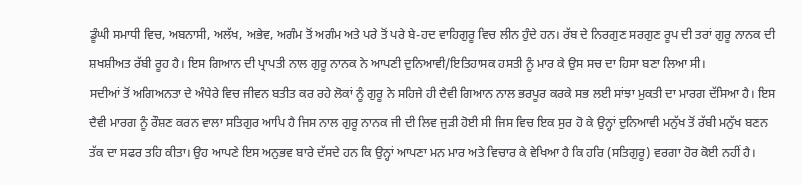ਡੂੰਘੀ ਸਮਾਧੀ ਵਿਚ, ਅਬਨਾਸੀ, ਅਲੱਖ, ਅਭੇਵ, ਅਗੰਮ ਤੋਂ ਅਗੰਮ ਅਤੇ ਪਰੇ ਤੋਂ ਪਰੇ ਬੇ-ਹਦ ਵਾਹਿਗੁਰੂ ਵਿਚ ਲੀਨ ਹੁੰਦੇ ਹਨ। ਰੱਬ ਦੇ ਨਿਰਗੁਣ ਸਰਗੁਣ ਰੂਪ ਦੀ ਤਰਾਂ ਗੁਰੂ ਨਾਨਕ ਦੀ ਸ਼ਖਸ਼ੀਅਤ ਰੱਬੀ ਰੂਹ ਹੈ। ਇਸ ਗਿਆਨ ਦੀ ਪ੍ਰਾਪਤੀ ਨਾਲ ਗੁਰੂ ਨਾਨਕ ਨੇ ਆਪਣੀ ਦੁਨਿਆਵੀ/ਇਤਿਹਾਸਕ ਹਸਤੀ ਨੂੰ ਮਾਰ ਕੇ ਉਸ ਸਚ ਦਾ ਹਿਸਾ ਬਣਾ ਲਿਆ ਸੀ।
ਸਦੀਆਂ ਤੋਂ ਅਗਿਅਨਤਾ ਦੇ ਅੰਧੇਰੇ ਵਿਚ ਜੀਵਨ ਬਤੀਤ ਕਰ ਰਹੇ ਲੋਕਾਂ ਨੂੰ ਗੁਰੂ ਨੇ ਸਹਿਜੇ ਹੀ ਦੈਵੀ ਗਿਆਨ ਨਾਲ ਭਰਪੂਰ ਕਰਕੇ ਸਭ ਲਈ ਸਾਂਝਾ ਮੁਕਤੀ ਦਾ ਮਾਰਗ ਦੱਸਿਆ ਹੈ। ਇਸ ਦੈਵੀ ਮਾਰਗ ਨੂੰ ਰੌਸ਼ਣ ਕਰਨ ਵਾਲਾ ਸਤਿਗੁਰ ਆਪਿ ਹੈ ਜਿਸ ਨਾਲ ਗੁਰੂ ਨਾਨਕ ਜੀ ਦੀ ਲਿਵ ਜੁੜੀ ਹੋਈ ਸੀ ਜਿਸ ਵਿਚ ਇਕ ਸੁਰ ਹੋ ਕੇ ਉਨ੍ਹਾਂ ਦੁਨਿਆਵੀ ਮਨੁੱਖ ਤੋਂ ਰੱਬੀ ਮਨੁੱਖ ਬਣਨ ਤੱਕ ਦਾ ਸਫਰ ਤਹਿ ਕੀਤਾ। ਉਹ ਆਪਣੇ ਇਸ ਅਨੁਭਵ ਬਾਰੇ ਦੱਸਦੇ ਹਨ ਕਿ ਉਨ੍ਹਾਂ ਆਪਣਾ ਮਨ ਮਾਰ ਅਤੇ ਵਿਚਾਰ ਕੇ ਵੇਖਿਆ ਹੈ ਕਿ ਹਰਿ (ਸਤਿਗੁਰੂ) ਵਰਗਾ ਹੋਰ ਕੋਈ ਨਹੀਂ ਹੈ।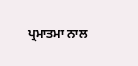ਪ੍ਰਮਾਤਮਾ ਨਾਲ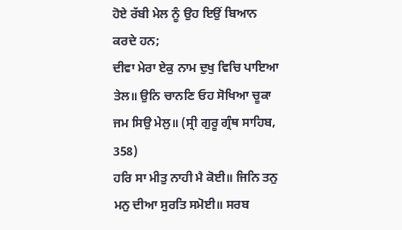ਹੋਏ ਰੱਬੀ ਮੇਲ ਨੂੰ ਉਹ ਇਉਂ ਬਿਆਨ ਕਰਦੇ ਹਨ;
ਦੀਵਾ ਮੇਰਾ ਏਕੁ ਨਾਮ ਦੁਖੁ ਵਿਚਿ ਪਾਇਆ ਤੇਲ॥ ਉਨਿ ਚਾਨਣਿ ਓਹ ਸੋਖਿਆ ਚੂਕਾ ਜਮ ਸਿਉ ਮੇਲੁ॥ (ਸ੍ਰੀ ਗੁਰੂ ਗ੍ਰੰਥ ਸਾਹਿਬ, 358)
ਹਰਿ ਸਾ ਮੀਤੁ ਨਾਹੀ ਮੈ ਕੋਈ॥ ਜਿਨਿ ਤਨੁ ਮਨੁ ਦੀਆ ਸੁਰਤਿ ਸਮੋਈ॥ ਸਰਬ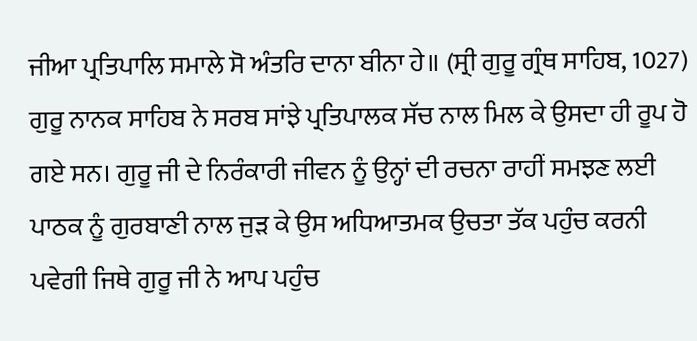ਜੀਆ ਪ੍ਰਤਿਪਾਲਿ ਸਮਾਲੇ ਸੋ ਅੰਤਰਿ ਦਾਨਾ ਬੀਨਾ ਹੇ॥ (ਸ੍ਰੀ ਗੁਰੂ ਗ੍ਰੰਥ ਸਾਹਿਬ, 1027)
ਗੁਰੂ ਨਾਨਕ ਸਾਹਿਬ ਨੇ ਸਰਬ ਸਾਂਝੇ ਪ੍ਰਤਿਪਾਲਕ ਸੱਚ ਨਾਲ ਮਿਲ ਕੇ ਉਸਦਾ ਹੀ ਰੂਪ ਹੋ ਗਏ ਸਨ। ਗੁਰੂ ਜੀ ਦੇ ਨਿਰੰਕਾਰੀ ਜੀਵਨ ਨੂੰ ਉਨ੍ਹਾਂ ਦੀ ਰਚਨਾ ਰਾਹੀਂ ਸਮਝਣ ਲਈ ਪਾਠਕ ਨੂੰ ਗੁਰਬਾਣੀ ਨਾਲ ਜੁੜ ਕੇ ਉਸ ਅਧਿਆਤਮਕ ਉਚਤਾ ਤੱਕ ਪਹੁੰਚ ਕਰਨੀ ਪਵੇਗੀ ਜਿਥੇ ਗੁਰੂ ਜੀ ਨੇ ਆਪ ਪਹੁੰਚ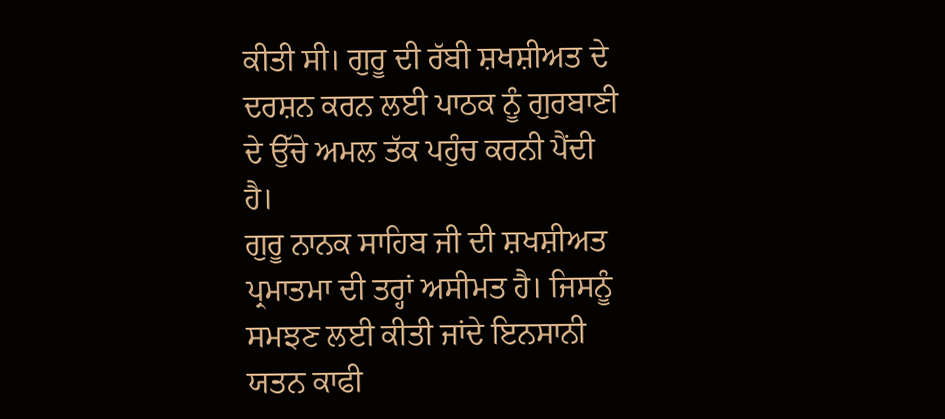ਕੀਤੀ ਸੀ। ਗੁਰੂ ਦੀ ਰੱਬੀ ਸ਼ਖਸ਼ੀਅਤ ਦੇ ਦਰਸ਼ਨ ਕਰਨ ਲਈ ਪਾਠਕ ਨੂੰ ਗੁਰਬਾਣੀ ਦੇ ਉੱਚੇ ਅਮਲ ਤੱਕ ਪਹੁੰਚ ਕਰਨੀ ਪੈਂਦੀ ਹੈ।
ਗੁਰੂ ਨਾਨਕ ਸਾਹਿਬ ਜੀ ਦੀ ਸ਼ਖਸ਼ੀਅਤ ਪ੍ਰਮਾਤਮਾ ਦੀ ਤਰ੍ਹਾਂ ਅਸੀਮਤ ਹੈ। ਜਿਸਨੂੰ ਸਮਝਣ ਲਈ ਕੀਤੀ ਜਾਂਦੇ ਇਨਸਾਨੀ ਯਤਨ ਕਾਫੀ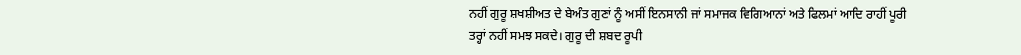ਨਹੀਂ ਗੁਰੂ ਸ਼ਖਸ਼ੀਅਤ ਦੇ ਬੇਅੰਤ ਗੁਣਾਂ ਨੂੰ ਅਸੀਂ ਇਨਸਾਨੀ ਜਾਂ ਸਮਾਜਕ ਵਿਗਿਆਨਾਂ ਅਤੇ ਫਿਲਮਾਂ ਆਦਿ ਰਾਹੀਂ ਪੂਰੀ ਤਰ੍ਹਾਂ ਨਹੀਂ ਸਮਝ ਸਕਦੇ। ਗੁਰੂ ਦੀ ਸ਼ਬਦ ਰੂਪੀ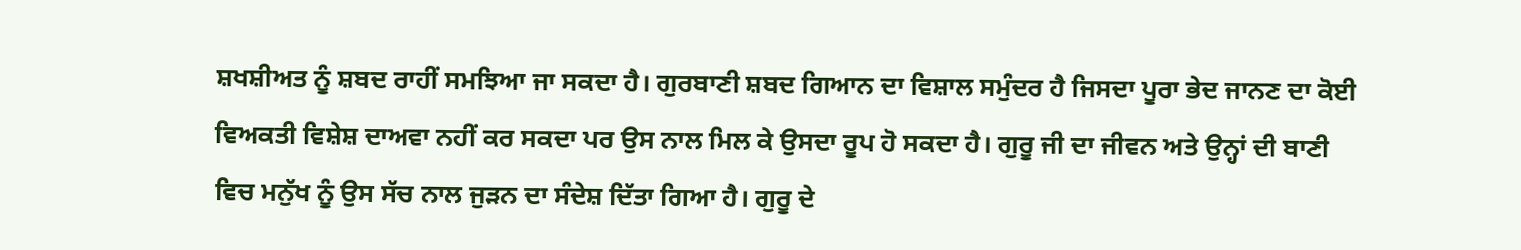ਸ਼ਖਸ਼ੀਅਤ ਨੂੰ ਸ਼ਬਦ ਰਾਹੀਂ ਸਮਝਿਆ ਜਾ ਸਕਦਾ ਹੈ। ਗੁਰਬਾਣੀ ਸ਼ਬਦ ਗਿਆਨ ਦਾ ਵਿਸ਼ਾਲ ਸਮੁੰਦਰ ਹੈ ਜਿਸਦਾ ਪੂਰਾ ਭੇਦ ਜਾਨਣ ਦਾ ਕੋਈ ਵਿਅਕਤੀ ਵਿਸ਼ੇਸ਼ ਦਾਅਵਾ ਨਹੀਂ ਕਰ ਸਕਦਾ ਪਰ ਉਸ ਨਾਲ ਮਿਲ ਕੇ ਉਸਦਾ ਰੂਪ ਹੋ ਸਕਦਾ ਹੈ। ਗੁਰੂ ਜੀ ਦਾ ਜੀਵਨ ਅਤੇ ਉਨ੍ਹਾਂ ਦੀ ਬਾਣੀ ਵਿਚ ਮਨੁੱਖ ਨੂੰ ਉਸ ਸੱਚ ਨਾਲ ਜੁੜਨ ਦਾ ਸੰਦੇਸ਼ ਦਿੱਤਾ ਗਿਆ ਹੈ। ਗੁਰੂ ਦੇ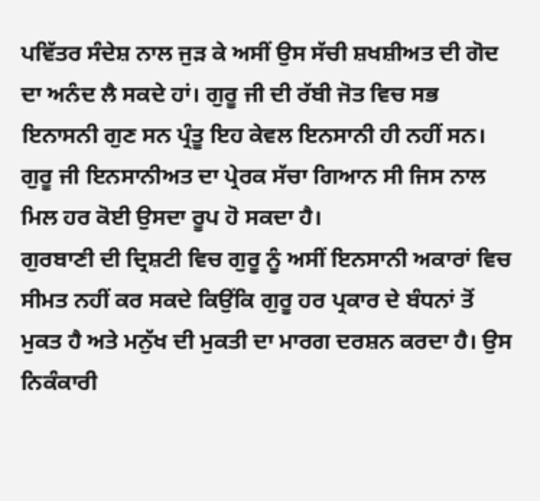ਪਵਿੱਤਰ ਸੰਦੇਸ਼ ਨਾਲ ਜੁੜ ਕੇ ਅਸੀਂ ਉਸ ਸੱਚੀ ਸ਼ਖਸ਼ੀਅਤ ਦੀ ਗੋਦ ਦਾ ਅਨੰਦ ਲੈ ਸਕਦੇ ਹਾਂ। ਗੁਰੂ ਜੀ ਦੀ ਰੱਬੀ ਜੋਤ ਵਿਚ ਸਭ ਇਨਾਸਨੀ ਗੁਣ ਸਨ ਪ੍ਰੰਤੂ ਇਹ ਕੇਵਲ ਇਨਸਾਨੀ ਹੀ ਨਹੀਂ ਸਨ। ਗੁਰੂ ਜੀ ਇਨਸਾਨੀਅਤ ਦਾ ਪ੍ਰੇਰਕ ਸੱਚਾ ਗਿਆਨ ਸੀ ਜਿਸ ਨਾਲ ਮਿਲ ਹਰ ਕੋਈ ਉਸਦਾ ਰੂਪ ਹੋ ਸਕਦਾ ਹੈ।
ਗੁਰਬਾਣੀ ਦੀ ਦ੍ਰਿਸ਼ਟੀ ਵਿਚ ਗੁਰੂ ਨੂੰ ਅਸੀਂ ਇਨਸਾਨੀ ਅਕਾਰਾਂ ਵਿਚ ਸੀਮਤ ਨਹੀਂ ਕਰ ਸਕਦੇ ਕਿਉਂਕਿ ਗੁਰੂ ਹਰ ਪ੍ਰਕਾਰ ਦੇ ਬੰਧਨਾਂ ਤੋਂ ਮੁਕਤ ਹੈ ਅਤੇ ਮਨੁੱਖ ਦੀ ਮੁਕਤੀ ਦਾ ਮਾਰਗ ਦਰਸ਼ਨ ਕਰਦਾ ਹੈ। ਉਸ ਨਿਕੰਕਾਰੀ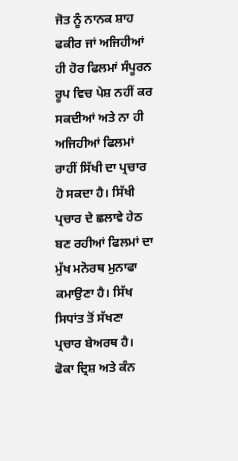ਜੋਤ ਨੂੰ ਨਾਨਕ ਸ਼ਾਹ ਫਕੀਰ ਜਾਂ ਅਜਿਹੀਆਂ ਹੀ ਹੋਰ ਫਿਲਮਾਂ ਸੰਪੂਰਨ ਰੂਪ ਵਿਚ ਪੇਸ਼ ਨਹੀਂ ਕਰ ਸਕਦੀਆਂ ਅਤੇ ਨਾ ਹੀ ਅਜਿਹੀਆਂ ਫਿਲਮਾਂ ਰਾਹੀਂ ਸਿੱਖੀ ਦਾ ਪ੍ਰਚਾਰ ਹੋ ਸਕਦਾ ਹੈ। ਸਿੱਖੀ ਪ੍ਰਚਾਰ ਦੇ ਛਲਾਵੇ ਹੇਠ ਬਣ ਰਹੀਆਂ ਫਿਲਮਾਂ ਦਾ ਮੁੱਖ ਮਨੋਰਥ ਮੁਨਾਫਾ ਕਮਾਉਣਾ ਹੈ। ਸਿੱਖ ਸਿਧਾਂਤ ਤੋਂ ਸੱਖਣਾ ਪ੍ਰਚਾਰ ਬੇਅਰਥ ਹੈ। ਫੋਕਾ ਦ੍ਰਿਸ਼ ਅਤੇ ਕੰਨ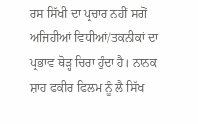ਰਸ ਸਿੱਖੀ ਦਾ ਪ੍ਰਚਾਰ ਨਹੀਂ ਸਗੋਂ ਅਜਿਹੀਆਂ ਵਿਧੀਆਂ/ਤਕਨੀਕਾਂ ਦਾ ਪ੍ਰਭਾਵ ਥੋੜ੍ਹ ਚਿਰਾ ਹੁੰਦਾ ਹੈ। ਨਾਨਕ ਸ਼ਾਹ ਫਕੀਰ ਫਿਲਮ ਨੂੰ ਲੈ ਸਿੱਖ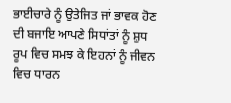ਭਾਈਚਾਰੇ ਨੂੰ ਉਤੇਜਿਤ ਜਾਂ ਭਾਵਕ ਹੋਣ ਦੀ ਬਜਾਇ ਆਪਣੇ ਸਿਧਾਂਤਾਂ ਨੂੰ ਸ਼ੁਧ ਰੂਪ ਵਿਚ ਸਮਝ ਕੇ ਇਹਨਾਂ ਨੂੰ ਜੀਵਨ ਵਿਚ ਧਾਰਨ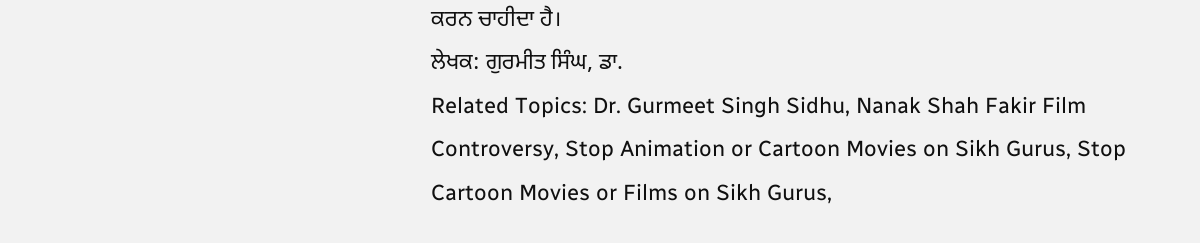ਕਰਨ ਚਾਹੀਦਾ ਹੈ।
ਲੇਖਕ: ਗੁਰਮੀਤ ਸਿੰਘ, ਡਾ.
Related Topics: Dr. Gurmeet Singh Sidhu, Nanak Shah Fakir Film Controversy, Stop Animation or Cartoon Movies on Sikh Gurus, Stop Cartoon Movies or Films on Sikh Gurus,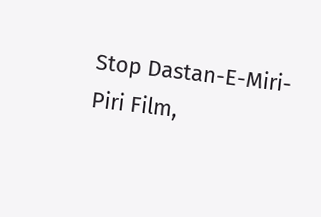Stop Dastan-E-Miri-Piri Film,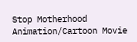Stop Motherhood Animation/Cartoon Movie